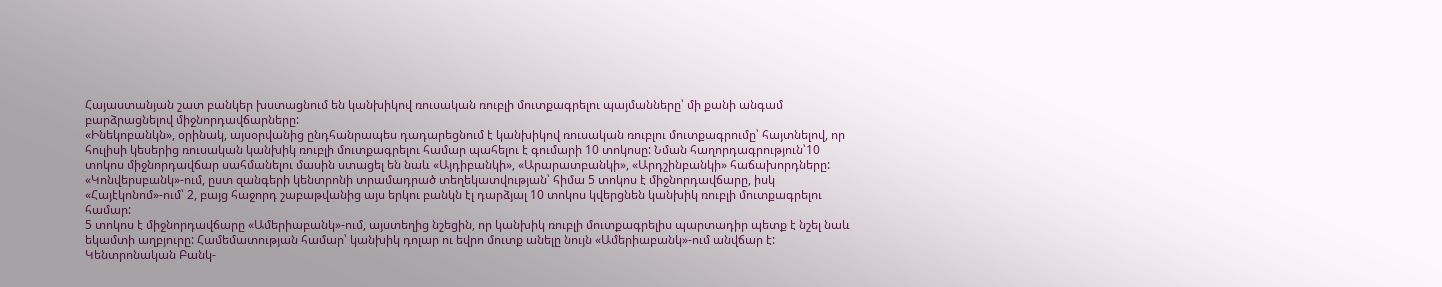Հայաստանյան շատ բանկեր խստացնում են կանխիկով ռուսական ռուբլի մուտքագրելու պայմանները՝ մի քանի անգամ բարձրացնելով միջնորդավճարները:
«Ինեկոբանկն», օրինակ, այսօրվանից ընդհանրապես դադարեցնում է կանխիկով ռուսական ռուբլու մուտքագրումը՝ հայտնելով, որ հուլիսի կեսերից ռուսական կանխիկ ռուբլի մուտքագրելու համար պահելու է գումարի 10 տոկոսը: Նման հաղորդագրություն՝10 տոկոս միջնորդավճար սահմանելու մասին ստացել են նաև «Այդիբանկի», «Արարատբանկի», «Արդշինբանկի» հաճախորդները:
«Կոնվերսբանկ»-ում, ըստ զանգերի կենտրոնի տրամադրած տեղեկատվության՝ հիմա 5 տոկոս է միջնորդավճարը, իսկ «Հայէկոնոմ»-ում՝ 2, բայց հաջորդ շաբաթվանից այս երկու բանկն էլ դարձյալ 10 տոկոս կվերցնեն կանխիկ ռուբլի մուտքագրելու համար:
5 տոկոս է միջնորդավճարը «Ամերիաբանկ»-ում, այստեղից նշեցին, որ կանխիկ ռուբլի մուտքագրելիս պարտադիր պետք է նշել նաև եկամտի աղբյուրը: Համեմատության համար՝ կանխիկ դոլար ու եվրո մուտք անելը նույն «Ամերիաբանկ»-ում անվճար է:
Կենտրոնական Բանկ-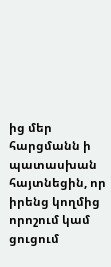ից մեր հարցմանն ի պատասխան հայտնեցին, որ իրենց կողմից որոշում կամ ցուցում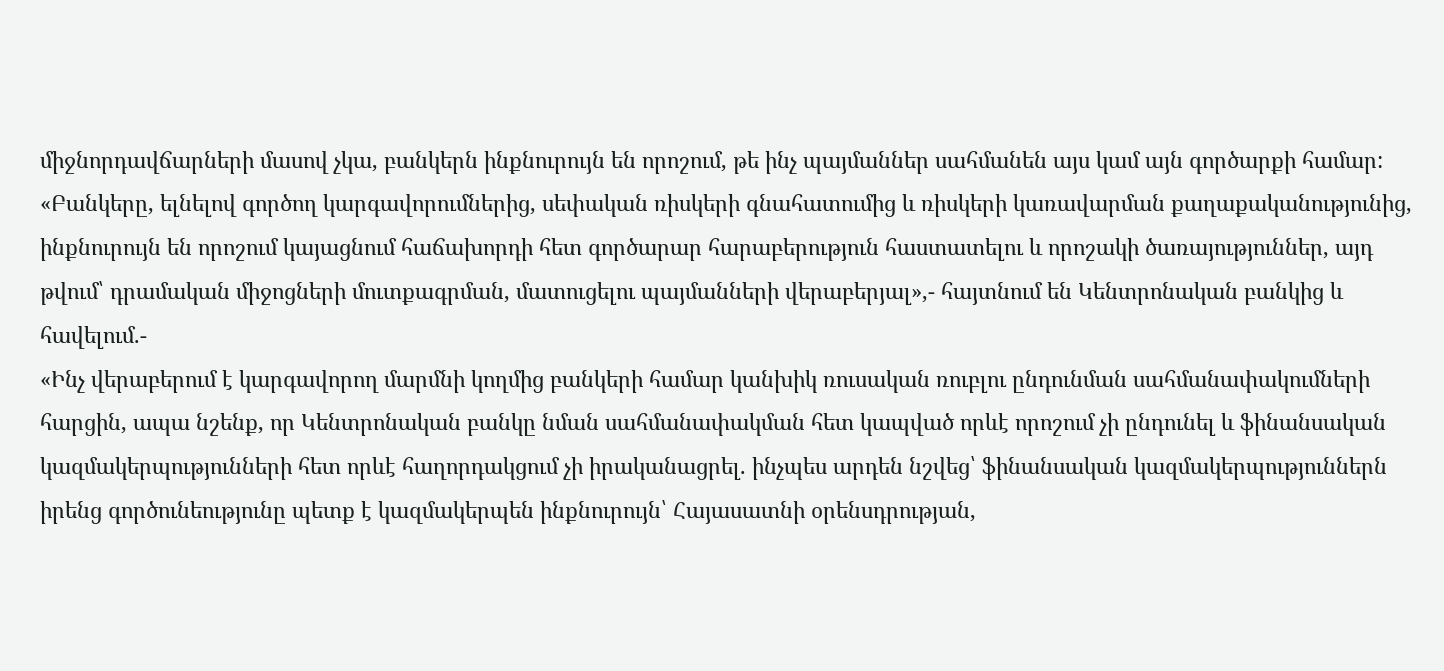միջնորդավճարների մասով չկա, բանկերն ինքնուրույն են որոշում, թե ինչ պայմաններ սահմանեն այս կամ այն գործարքի համար:
«Բանկերը, ելնելով գործող կարգավորումներից, սեփական ռիսկերի գնահատումից և ռիսկերի կառավարման քաղաքականությունից, ինքնուրույն են որոշում կայացնում հաճախորդի հետ գործարար հարաբերություն հաստատելու և որոշակի ծառայություններ, այդ թվում՝ դրամական միջոցների մուտքագրման, մատուցելու պայմանների վերաբերյալ»,- հայտնում են Կենտրոնական բանկից և հավելում.-
«Ինչ վերաբերում է կարգավորող մարմնի կողմից բանկերի համար կանխիկ ռուսական ռուբլու ընդունման սահմանափակումների հարցին, ապա նշենք, որ Կենտրոնական բանկը նման սահմանափակման հետ կապված որևէ որոշում չի ընդունել և ֆինանսական կազմակերպությունների հետ որևէ հաղորդակցում չի իրականացրել. ինչպես արդեն նշվեց՝ ֆինանսական կազմակերպություններն իրենց գործունեությունը պետք է կազմակերպեն ինքնուրույն՝ Հայասատնի օրենսդրության,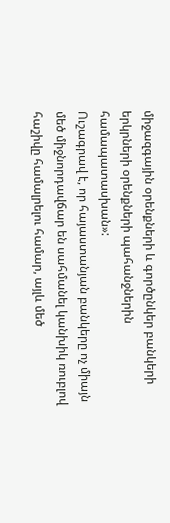միջազգային օրենքների և գործընկեր բանկերի երկրների օրենքների պահանջներին համապատասխան»:
Ուշագրավ է, որ հայաստանյան բանկերը ոչ միայն մեծ միջնորդավճար են սահմանել կանխիկ ռուբլով հաշիվը համալրելու համար, այլև մեծ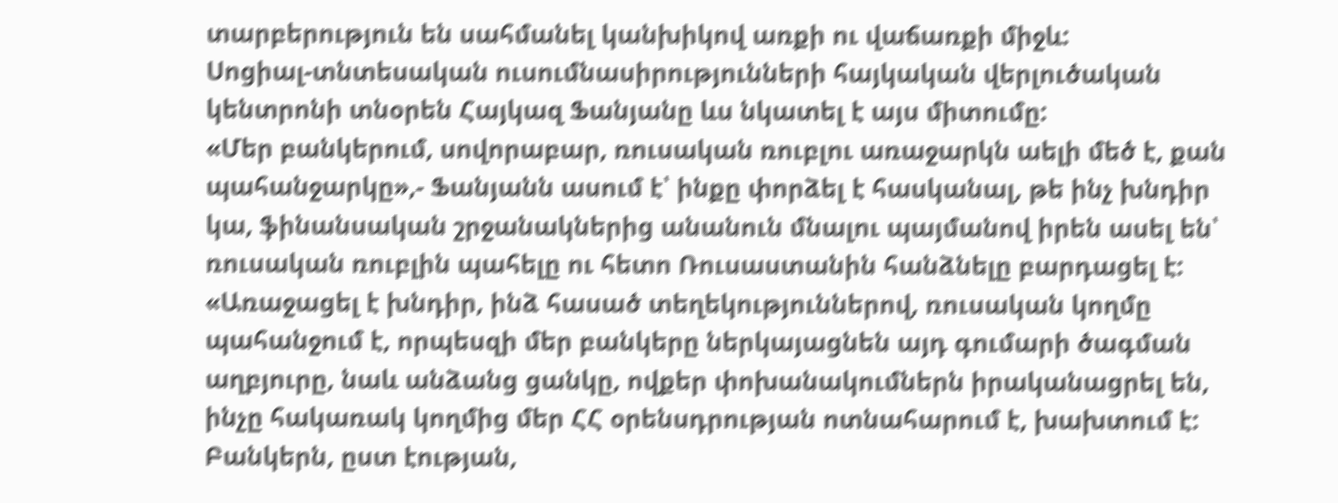տարբերություն են սահմանել կանխիկով առքի ու վաճառքի միջև:
Սոցիալ-տնտեսական ուսումնասիրությունների հայկական վերլուծական կենտրոնի տնօրեն Հայկազ Ֆանյանը ևս նկատել է այս միտումը:
«Մեր բանկերում, սովորաբար, ռուսական ռուբլու առաջարկն աելի մեծ է, քան պահանջարկը»,- Ֆանյանն ասում է՝ ինքը փորձել է հասկանալ, թե ինչ խնդիր կա, ֆինանսական շրջանակներից անանուն մնալու պայմանով իրեն ասել են՝ ռուսական ռուբլին պահելը ու հետո Ռուսաստանին հանձնելը բարդացել է:
«Առաջացել է խնդիր, ինձ հասած տեղեկություններով, ռուսական կողմը պահանջում է, որպեսզի մեր բանկերը ներկայացնեն այդ գումարի ծագման աղբյուրը, նաև անձանց ցանկը, ովքեր փոխանակումներն իրականացրել են, ինչը հակառակ կողմից մեր ՀՀ օրենսդրության ոտնահարում է, խախտում է: Բանկերն, ըստ էության,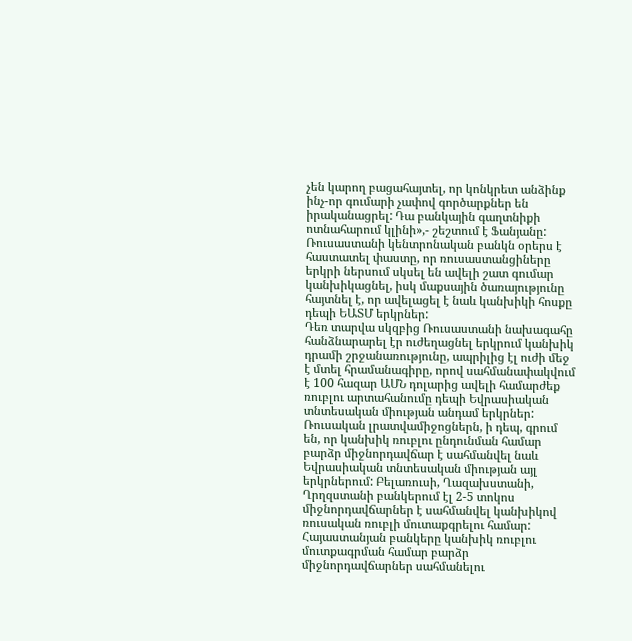չեն կարող բացահայտել, որ կոնկրետ անձինք ինչ-որ գումարի չափով գործարքներ են իրականացրել: Դա բանկային գաղտնիքի ոտնահարում կլինի»,- շեշտում է Ֆանյանը:
Ռուսաստանի կենտրոնական բանկն օրերս է հաստատել փաստը, որ ռուսաստանցիները երկրի ներսում սկսել են ավելի շատ գումար կանխիկացնել, իսկ մաքսային ծառայությունը հայտնել է, որ ավելացել է նաև կանխիկի հոսքը դեպի ԵԱՏՄ երկրներ:
Դեռ տարվա սկզբից Ռուսաստանի նախագահը հանձնարարել էր ուժեղացնել երկրում կանխիկ դրամի շրջանառությունը, ապրիլից էլ ուժի մեջ է մտել հրամանագիրը, որով սահմանափակվում է 100 հազար ԱՄՆ դոլարից ավելի համարժեք ռուբլու արտահանումը դեպի Եվրասիական տնտեսական միության անդամ երկրներ:
Ռուսական լրատվամիջոցներն, ի դեպ, գրում են, որ կանխիկ ռուբլու ընդունման համար բարձր միջնորդավճար է սահմանվել նաև Եվրասիական տնտեսական միության այլ երկրներում: Բելառուսի, Ղազախստանի, Ղրղզստանի բանկերում էլ 2-5 տոկոս միջնորդավճարներ է սահմանվել կանխիկով ռուսական ռուբլի մուտաքգրելու համար:
Հայաստանյան բանկերը կանխիկ ռուբլու մուտքագրման համար բարձր միջնորդավճարներ սահմանելու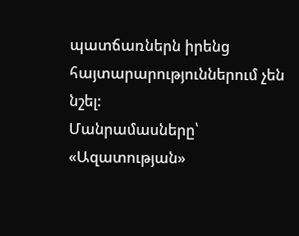պատճառներն իրենց հայտարարություններում չեն նշել:
Մանրամասները՝ «Ազատության»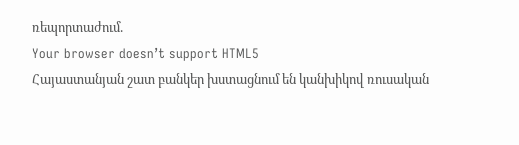ռեպորտաժում.
Your browser doesn’t support HTML5
Հայաստանյան շատ բանկեր խստացնում են կանխիկով ռուսական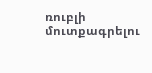ռուբլի մուտքագրելու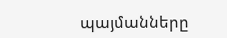պայմանները